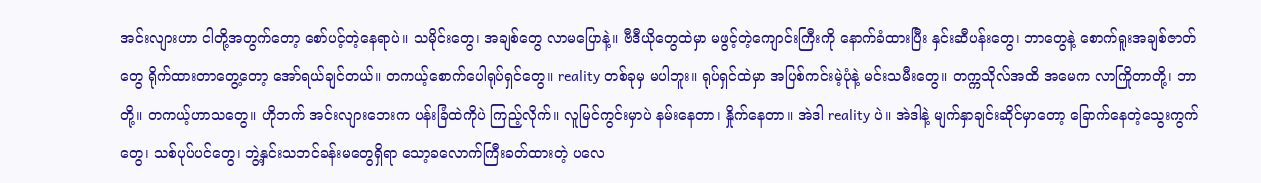အင်းလျားဟာ ငါတို့အတွက်တော့ စော်ပင့်တဲ့နေရာပဲ။ သမိုင်းတွေ၊ အချစ်တွေ လာမပြောနဲ့။ ဗီဒီယိုတွေထဲမှာ မဖွင့်တဲ့ကျောင်းကြီးကို နောက်ခံထားပြီး နှင်းဆီပန်းတွေ၊ ဘာတွေနဲ့ စောက်ရူးအချစ်ဇာတ်တွေ ရိုက်ထားတာတွေ့တော့ အော်ရယ်ချင်တယ်။ တကယ့်စောက်ပေါရုပ်ရှင်တွေ။ reality တစ်ခုမှ မပါဘူး။ ရုပ်ရှင်ထဲမှာ အပြစ်ကင်းမဲ့ပုံနဲ့ မင်းသမီးတွေ။ တက္ကသိုလ်အထိ အမေက လာကြိုတာတို့၊ ဘာတို့။ တကယ့်ဟာသတွေ။ ဟိုဘက် အင်းလျားဘေးက ပန်းခြံထဲကိုပဲ ကြည့်လိုက်။ လူမြင်ကွင်းမှာပဲ နမ်းနေတာ၊ နှိုက်နေတာ။ အဲဒါ reality ပဲ။ အဲဒါနဲ့ မျက်နှာချင်းဆိုင်မှာတော့ ခြောက်နေတဲ့သွေးကွက်တွေ၊ သစ်ပုပ်ပင်တွေ၊ ဘွဲ့နှင်းသဘင်ခန်းမတွေရှိရာ သော့ခလောက်ကြီးခတ်ထားတဲ့ ပလေ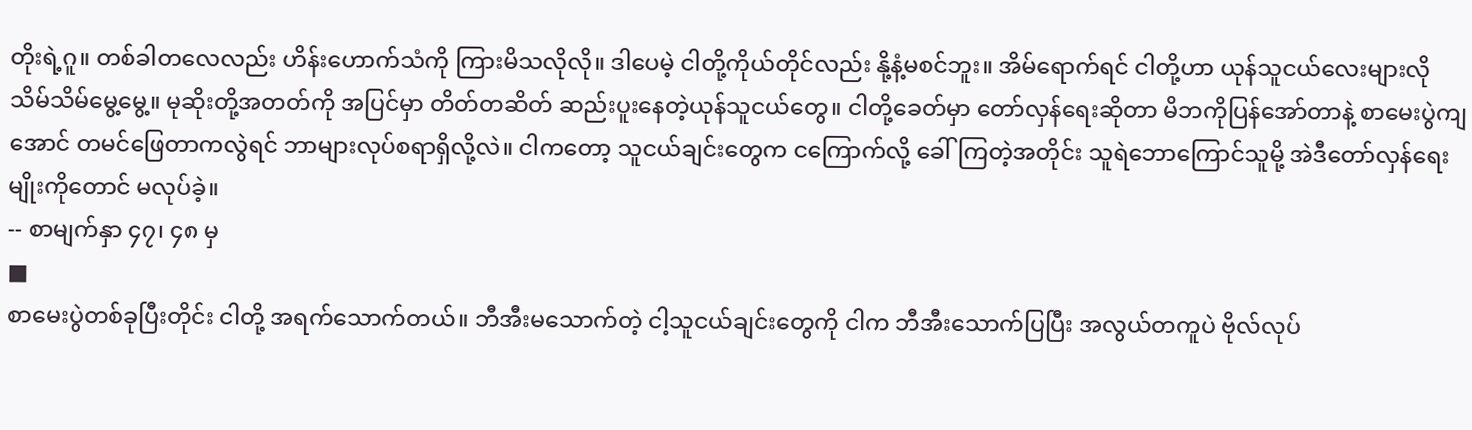တိုးရဲ့ဂူ။ တစ်ခါတလေလည်း ဟိန်းဟောက်သံကို ကြားမိသလိုလို။ ဒါပေမဲ့ ငါတို့ကိုယ်တိုင်လည်း နို့နံ့မစင်ဘူး။ အိမ်ရောက်ရင် ငါတို့ဟာ ယုန်သူငယ်လေးများလို သိမ်သိမ်မွေ့မွေ့။ မုဆိုးတို့အတတ်ကို အပြင်မှာ တိတ်တဆိတ် ဆည်းပူးနေတဲ့ယုန်သူငယ်တွေ။ ငါတို့ခေတ်မှာ တော်လှန်ရေးဆိုတာ မိဘကိုပြန်အော်တာနဲ့ စာမေးပွဲကျအောင် တမင်ဖြေတာကလွဲရင် ဘာများလုပ်စရာရှိလို့လဲ။ ငါကတော့ သူငယ်ချင်းတွေက ငကြောက်လို့ ခေါ်ကြတဲ့အတိုင်း သူရဲဘောကြောင်သူမို့ အဲဒီတော်လှန်ရေးမျိုးကိုတောင် မလုပ်ခဲ့။
-- စာမျက်နှာ ၄၇၊ ၄၈ မှ
■
စာမေးပွဲတစ်ခုပြီးတိုင်း ငါတို့ အရက်သောက်တယ်။ ဘီအီးမသောက်တဲ့ ငါ့သူငယ်ချင်းတွေကို ငါက ဘီအီးသောက်ပြပြီး အလွယ်တကူပဲ ဗိုလ်လုပ်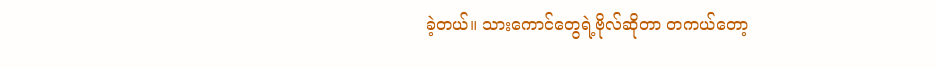ခဲ့တယ်။ သားကောင်တွေရဲ့ဗိုလ်ဆိုတာ တကယ်တော့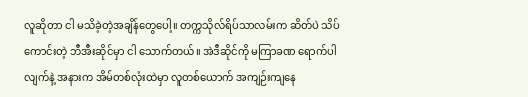လူဆိုတာ ငါ မသိခဲ့တဲ့အချိန်တွေပေါ့။ တက္ကသိုလ်ရိပ်သာလမ်းက ဆိတ်ပဲ သိပ်ကောင်းတဲ့ ဘီအီးဆိုင်မှာ ငါ သောက်တယ်။ အဲဒီဆိုင်ကို မကြာခဏ ရောက်ပါလျက်နဲ့ အနားက အိမ်တစ်လုံးထဲမှာ လူတစ်ယောက် အကျဉ်းကျနေ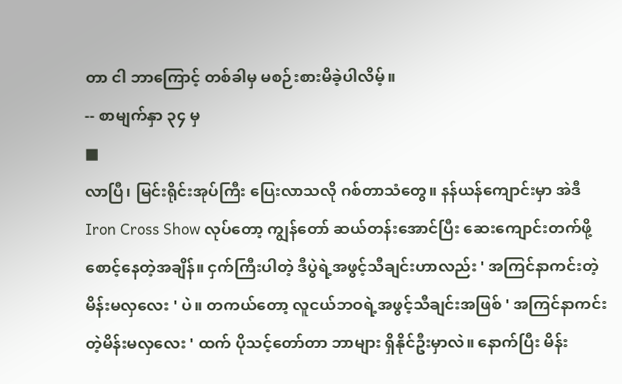တာ ငါ ဘာကြောင့် တစ်ခါမှ မစဉ်းစားမိခဲ့ပါလိမ့်။
-- စာမျက်နှာ ၃၄ မှ
■
လာပြီ၊ မြင်းရိုင်းအုပ်ကြီး ပြေးလာသလို ဂစ်တာသံတွေ။ နန်ယန်ကျောင်းမှာ အဲဒီ Iron Cross Show လုပ်တော့ ကျွန်တော် ဆယ်တန်းအောင်ပြီး ဆေးကျောင်းတက်ဖို့ စောင့်နေတဲ့အချိန်။ ငှက်ကြီးပါတဲ့ ဒီပွဲရဲ့အဖွင့်သီချင်းဟာလည်း ' အကြင်နာကင်းတဲ့ မိန်းမလှလေး ' ပဲ။ တကယ်တော့ လူငယ်ဘဝရဲ့အဖွင့်သီချင်းအဖြစ် ' အကြင်နာကင်းတဲ့မိန်းမလှလေး ' ထက် ပိုသင့်တော်တာ ဘာများ ရှိနိုင်ဦးမှာလဲ။ နောက်ပြီး မိန်း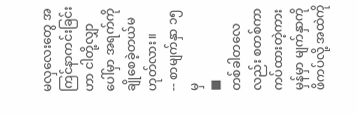မလှလေးတွေ အကြင်နာကင်းခြင်းဟာ ငါတို့လျှာပေါ်မှာ အရက်ကို ချိုစေခဲ့တယ်မဟုတ်လား။
-- စာမျက်နှာ ၁၅ မှ
■
တစ်ခါတလေလည်း စတစ်ကာကပ်ထားတဲ့ကားမှန်မှာ မျက်နှာကို ဖိကပ်လို့ အထဲကို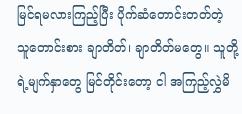မြင်ရမလားကြည့်ပြီး ပိုက်ဆံတောင်းတတ်တဲ့ သူတောင်းစား ချာတိတ်၊ ချာတိတ်မတွေ။ သူတို့ရဲ့မျက်နှာတွေ မြင်တိုင်းတော့ ငါ အကြည့်လွှဲမိ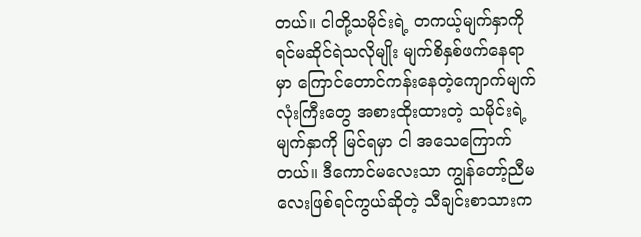တယ်။ ငါတို့သမိုင်းရဲ့ တကယ့်မျက်နှာကို ရင်မဆိုင်ရဲသလိုမျိုး မျက်စိနှစ်ဖက်နေရာမှာ ကြောင်တောင်ကန်းနေတဲ့ကျောက်မျက်လုံးကြီးတွေ အစားထိုးထားတဲ့ သမိုင်းရဲ့မျက်နှာကို မြင်ရမှာ ငါ အသေကြောက်တယ်။ ဒီကောင်မလေးသာ ကျွန်တော့်ညီမလေးဖြစ်ရင်ကွယ်ဆိုတဲ့ သီချင်းစာသားက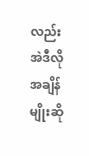လည်း အဲဒီလိုအချိန်မျိုးဆို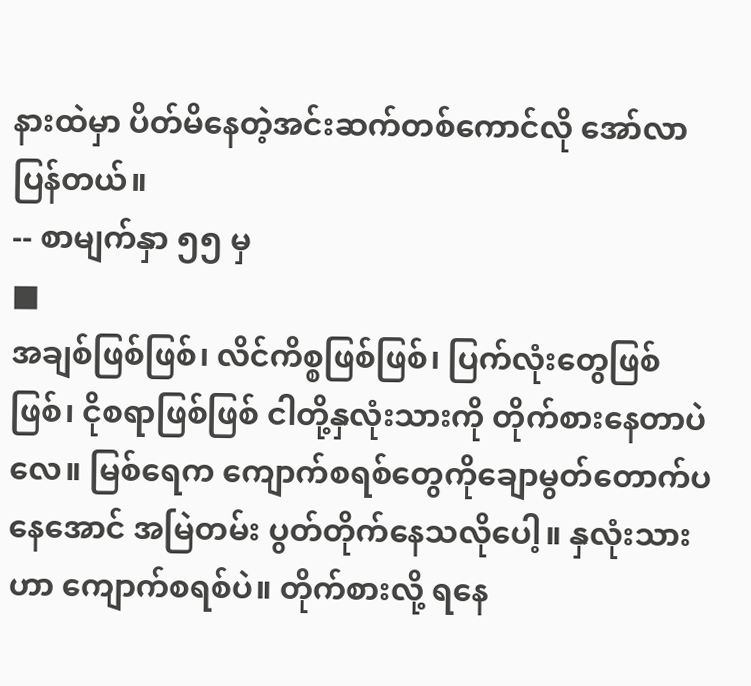နားထဲမှာ ပိတ်မိနေတဲ့အင်းဆက်တစ်ကောင်လို အော်လာပြန်တယ်။
-- စာမျက်နှာ ၅၅ မှ
■
အချစ်ဖြစ်ဖြစ်၊ လိင်ကိစ္စဖြစ်ဖြစ်၊ ပြက်လုံးတွေဖြစ်ဖြစ်၊ ငိုစရာဖြစ်ဖြစ် ငါတို့နှလုံးသားကို တိုက်စားနေတာပဲလေ။ မြစ်ရေက ကျောက်စရစ်တွေကိုချောမွတ်တောက်ပနေအောင် အမြဲတမ်း ပွတ်တိုက်နေသလိုပေါ့။ နှလုံးသားဟာ ကျောက်စရစ်ပဲ။ တိုက်စားလို့ ရနေ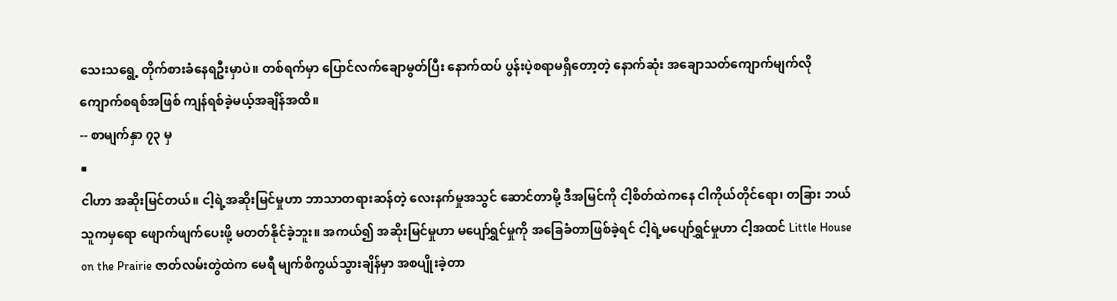သေးသရွေ့ တိုက်စားခံနေရဦးမှာပဲ။ တစ်ရက်မှာ ပြောင်လက်ချောမွတ်ပြီး နောက်ထပ် ပွန်းပဲ့စရာမရှိတော့တဲ့ နောက်ဆုံး အချောသတ်ကျောက်မျက်လို ကျောက်စရစ်အဖြစ် ကျန်ရစ်ခဲ့မယ့်အချိန်အထိ။
-- စာမျက်နှာ ၇၃ မှ
■
ငါဟာ အဆိုးမြင်တယ်။ ငါ့ရဲ့အဆိုးမြင်မှုဟာ ဘာသာတရားဆန်တဲ့ လေးနက်မှုအသွင် ဆောင်တာမို့ ဒီအမြင်ကို ငါ့စိတ်ထဲကနေ ငါကိုယ်တိုင်ရော၊ တခြား ဘယ်သူကမှရော ဖျောက်ဖျက်ပေးဖို့ မတတ်နိုင်ခဲ့ဘူး။ အကယ်၍ အဆိုးမြင်မှုဟာ မပျော်ရွှင်မှုကို အခြေခံတာဖြစ်ခဲ့ရင် ငါ့ရဲ့မပျော်ရွှင်မှုဟာ ငါ့အထင် Little House on the Prairie ဇာတ်လမ်းတွဲထဲက မေရီ မျက်စိကွယ်သွားချိန်မှာ အစပျိုးခဲ့တာ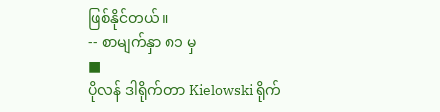ဖြစ်နိုင်တယ်။
-- စာမျက်နှာ ၈၁ မှ
■
ပိုလန် ဒါရိုက်တာ Kielowski ရိုက်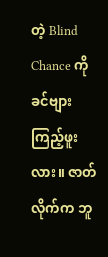တဲ့ Blind Chance ကို ခင်ဗျား ကြည့်ဖူးလား။ ဇာတ်လိုက်က ဘူ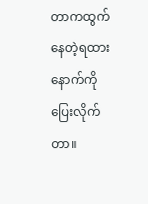တာကထွက်နေတဲ့ရထားနောက်ကို ပြေးလိုက်တာ။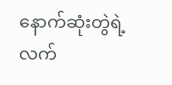နောက်ဆုံးတွဲရဲ့လက်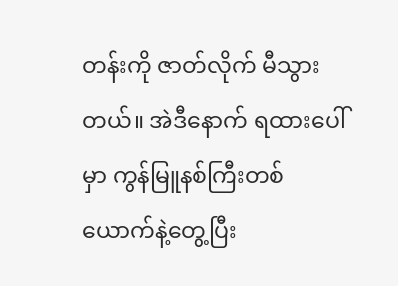တန်းကို ဇာတ်လိုက် မီသွားတယ်။ အဲဒီနောက် ရထားပေါ်မှာ ကွန်မြူနစ်ကြီးတစ်ယောက်နဲ့တွေ့ပြီး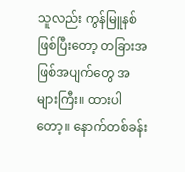သူလည်း ကွန်မြူနစ်ဖြစ်ပြီးတော့ တခြားအဖြစ်အပျက်တွေ အများကြီး။ ထားပါတော့။ နောက်တစ်ခန်း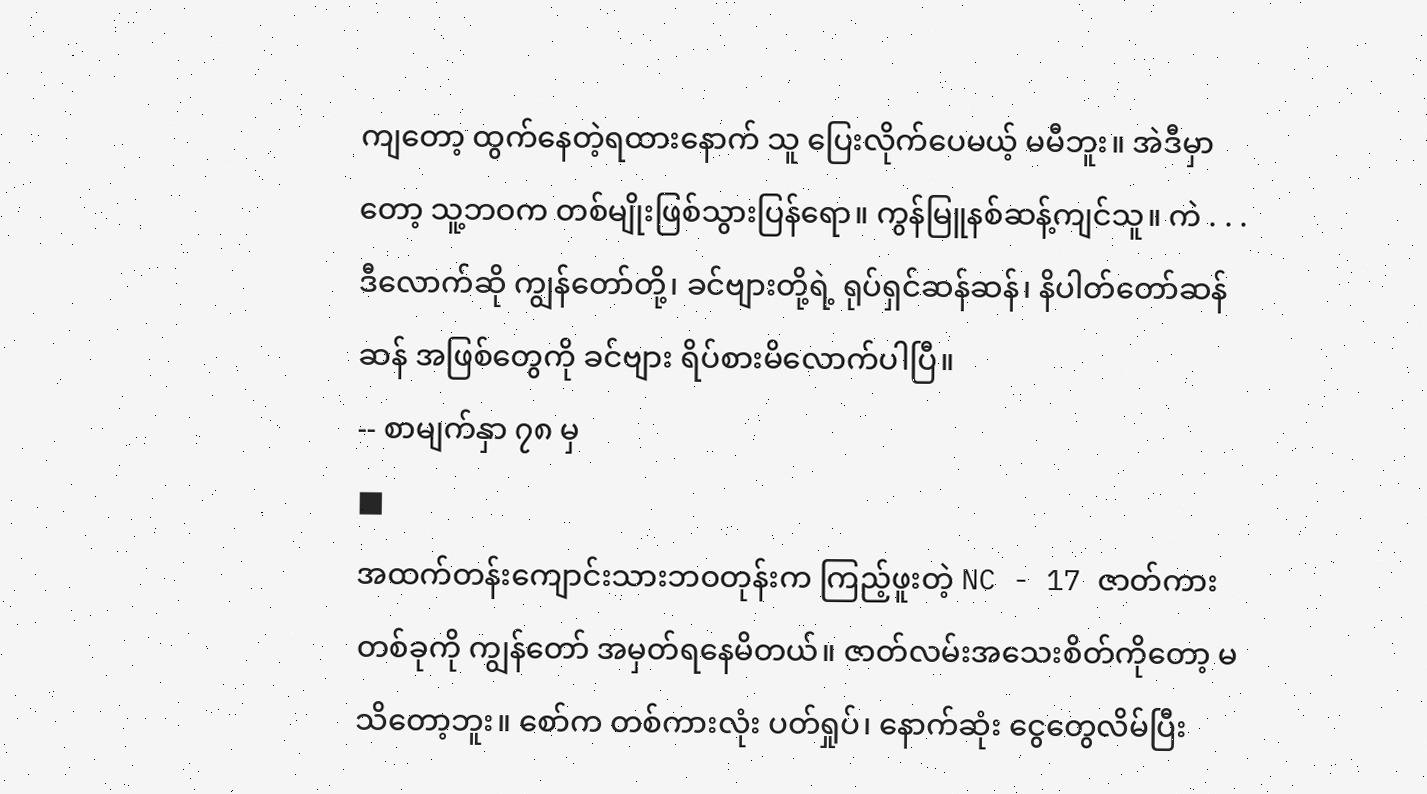ကျတော့ ထွက်နေတဲ့ရထားနောက် သူ ပြေးလိုက်ပေမယ့် မမီဘူး။ အဲဒီမှာတော့ သူ့ဘဝက တစ်မျိုးဖြစ်သွားပြန်ရော။ ကွန်မြူနစ်ဆန့်ကျင်သူ။ ကဲ . . . ဒီလောက်ဆို ကျွန်တော်တို့၊ ခင်ဗျားတို့ရဲ့ ရုပ်ရှင်ဆန်ဆန်၊ နိပါတ်တော်ဆန်ဆန် အဖြစ်တွေကို ခင်ဗျား ရိပ်စားမိလောက်ပါပြီ။
-- စာမျက်နှာ ၇၈ မှ
■
အထက်တန်းကျောင်းသားဘဝတုန်းက ကြည့်ဖူးတဲ့ NC - 17 ဇာတ်ကားတစ်ခုကို ကျွန်တော် အမှတ်ရနေမိတယ်။ ဇာတ်လမ်းအသေးစိတ်ကိုတော့ မသိတော့ဘူး။ စော်က တစ်ကားလုံး ပတ်ရှုပ်၊ နောက်ဆုံး ငွေတွေလိမ်ပြီး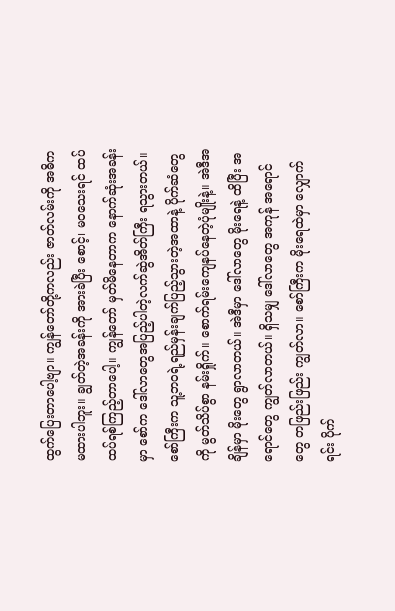ထွက်ပြေးတာပေါ့ဗျာ။ ကျွန်တော်တို့ကလည်း ဇာတ်လမ်းကို အဓိက မထားပါဘူး။ ချွတ်တဲ့အခန်းကို အားခဲပြီး စောင့်၊ မဝသေးရင် ထပ်ထပ်ရစ်ကြည့်တာပေါ့။ ကျွန်တော် မှတ်မိနေတာက နောက်ဆုံးအခန်းမှာ စော်က ဒေါ်လာတွေအပြည့်ပါတဲ့လက်ဆွဲအိတ်ကြီး ရသွားတယ်။ စော်ကြီးက သူ့ဘဝရဲ့ရည်မှန်းချက်ပြည့်သွားတဲ့အထာနဲ့ ပိုက်ဆံတွေကို မွတ်သိပ်စွာ နမ်းရှိုက်။ စောက်ရမ်းကျေနပ်နေတဲ့ပုံမျိုးနဲ့။ အဲဒီအချိန်မှာ မိုးတွေ ရွာလာတယ်။ အဲဒီမှာ ဒေါ်လာတွေ မိုးရေနဲ့ ထိပြီး အရောင်တွေ ကျွတ်လာတယ်။ ရှိသမျှ ဒေါ်လာတွေ အကုန် အရောင်တွေ တဖြည်းဖြည်း ကျွတ်လာ။ စော်ကြီးက မိုးရေထဲမှာ လျှောက်ရင်း ပိုက်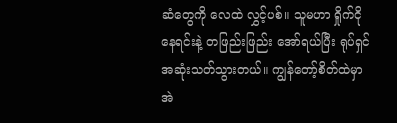ဆံတွေကို လေထဲ လွှင့်ပစ်။ သူမဟာ ရှိုက်ငိုနေရင်းနဲ့ တဖြည်းဖြည်း အော်ရယ်ပြီး ရုပ်ရှင်အဆုံးသတ်သွားတယ်။ ကျွန်တော့်စိတ်ထဲမှာ အဲ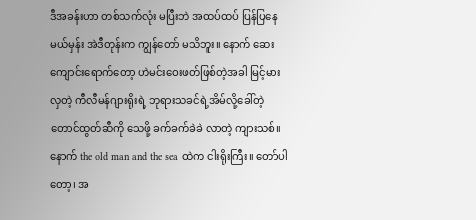ဒီအခန်းဟာ တစ်သက်လုံး မပြီးဘဲ အထပ်ထပ် ပြန်ပြနေမယ်မှန်း အဲဒီတုန်းက ကျွန်တော် မသိဘူး။ နောက် ဆေးကျောင်းရောက်တော့ ဟဲမင်းဝေးဖတ်ဖြစ်တဲ့အခါ မြင့်မားလှတဲ့ ကီလီမန်ဂျားရိုးရဲ့ ဘုရားသခင်ရဲ့အိမ်လို့ခေါ်တဲ့တောင်ထွတ်ဆီကို သေဖို့ ခက်ခက်ခဲခဲ လာတဲ့ ကျားသစ်။ နောက် the old man and the sea ထဲက ငါးရိုးကြီး။ တော်ပါတော့၊ အ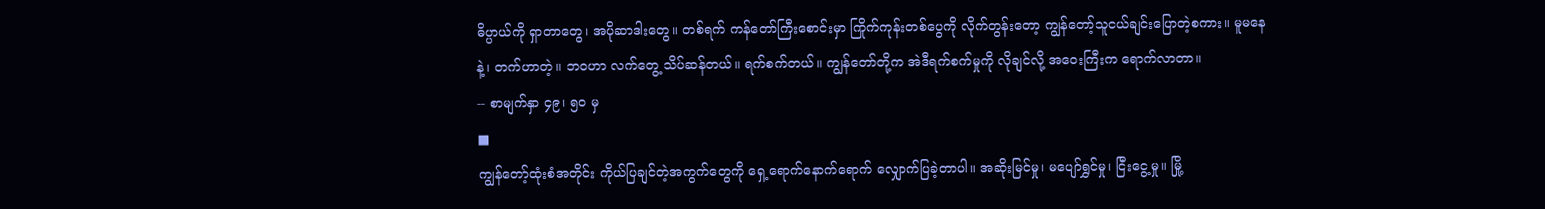ဓိပ္ပာယ်ကို ရှာတာတွေ၊ အပိုဆာဒါးတွေ။ တစ်ရက် ကန်တော်ကြီးစောင်းမှာ ကြိုက်ကုန်းတစ်ပွေကို လိုက်တွန်းတော့ ကျွန်တော့်သူငယ်ချင်းပြောတဲ့စကား။ မူမနေနဲ့၊ တက်ဟာတဲ့။ ဘဝဟာ လက်တွေ့ သိပ်ဆန်တယ်။ ရက်စက်တယ်။ ကျွန်တော်တို့က အဲဒီရက်စက်မှုကို လိုချင်လို့ အဝေးကြီးက ရောက်လာတာ။
-- စာမျက်နှာ ၄၉၊ ၅၀ မှ
■
ကျွန်တော့်ထုံးစံအတိုင်း ကိုယ်ပြချင်တဲ့အကွက်တွေကို ရှေ့ရောက်နောက်ရောက် လျှောက်ပြခဲ့တာပါ။ အဆိုးမြင်မှု၊ မပျော်ရွှင်မှု၊ ငြီးငွေ့မှု။ မြို့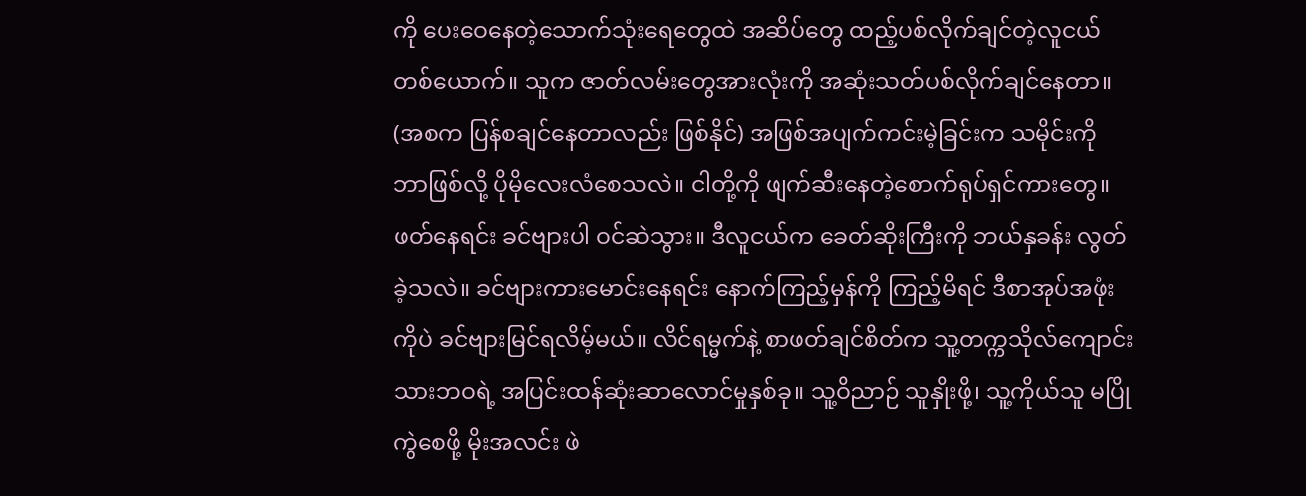ကို ပေးဝေနေတဲ့သောက်သုံးရေတွေထဲ အဆိပ်တွေ ထည့်ပစ်လိုက်ချင်တဲ့လူငယ်တစ်ယောက်။ သူက ဇာတ်လမ်းတွေအားလုံးကို အဆုံးသတ်ပစ်လိုက်ချင်နေတာ။ (အစက ပြန်စချင်နေတာလည်း ဖြစ်နိုင်) အဖြစ်အပျက်ကင်းမဲ့ခြင်းက သမိုင်းကို ဘာဖြစ်လို့ ပိုမိုလေးလံစေသလဲ။ ငါတို့ကို ဖျက်ဆီးနေတဲ့စောက်ရုပ်ရှင်ကားတွေ။ ဖတ်နေရင်း ခင်ဗျားပါ ဝင်ဆဲသွား။ ဒီလူငယ်က ခေတ်ဆိုးကြီးကို ဘယ်နှခန်း လွတ်ခဲ့သလဲ။ ခင်ဗျားကားမောင်းနေရင်း နောက်ကြည့်မှန်ကို ကြည့်မိရင် ဒီစာအုပ်အဖုံးကိုပဲ ခင်ဗျားမြင်ရလိမ့်မယ်။ လိင်ရမ္မက်နဲ့ စာဖတ်ချင်စိတ်က သူ့တက္ကသိုလ်ကျောင်းသားဘဝရဲ့ အပြင်းထန်ဆုံးဆာလောင်မှုနှစ်ခု။ သူ့ဝိညာဉ် သူနှိုးဖို့၊ သူ့ကိုယ်သူ မပြိုကွဲစေဖို့ မိုးအလင်း ဖဲ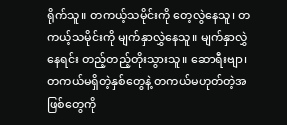ရိုက်သူ။ တကယ့်သမိုင်းကို တေ့လွဲနေသူ၊ တကယ့်သမိုင်းကို မျက်နှာလွှဲနေသူ။ မျက်နှာလွှဲနေရင်း တည့်တည့်တိုးသွားသူ။ ဆောရီးဗျာ၊ တကယ်မရှိတဲ့နှစ်တွေနဲ့ တကယ်မဟုတ်တဲ့အဖြစ်တွေကို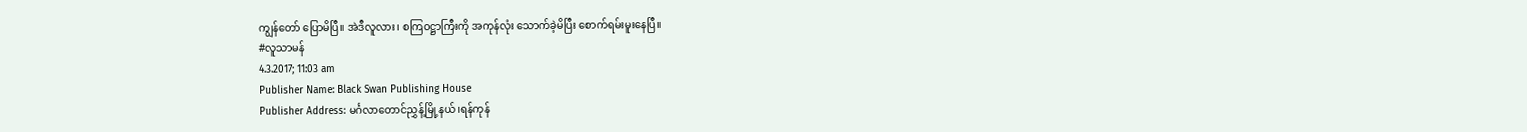ကျွန်တော် ပြောမိပြီ။ အဲဒီလူလား၊ စကြဝဋ္ဌာကြီးကို အကုန်လုံး သောက်ခဲ့မိပြီး စောက်ရမ်းမူးနေပြီ။
#လူသာမန်
4.3.2017; 11:03 am
Publisher Name: Black Swan Publishing House
Publisher Address: မင်္ဂလာတောင်ညွှန့်မြို့နယ်၊ရန်ကုန်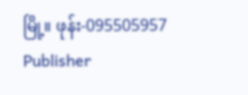မြို့။ ဖုန်း-095505957
Publisher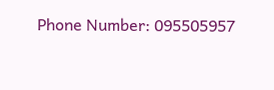Phone Number: 095505957